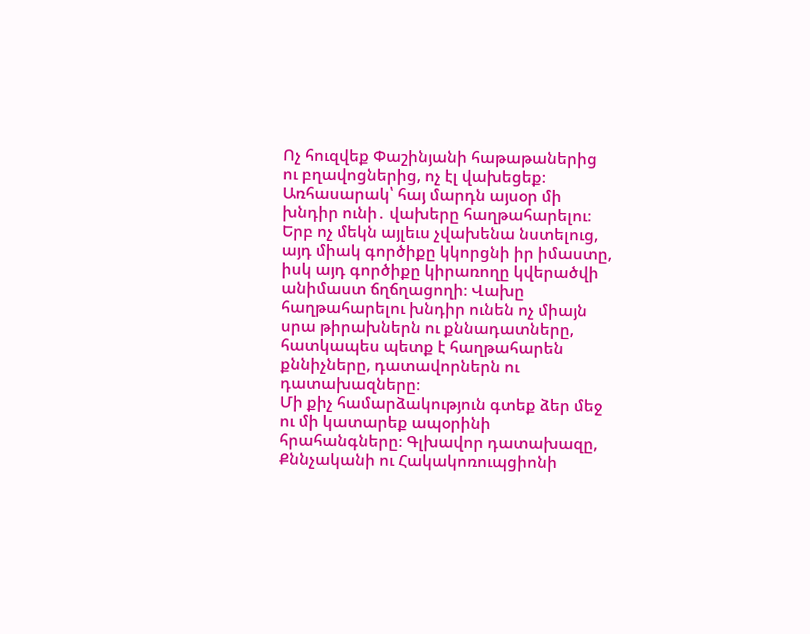Ոչ հուզվեք Փաշինյանի հաթաթաներից ու բղավոցներից, ոչ էլ վախեցեք։ Առհասարակ՝ հայ մարդն այսօր մի խնդիր ունի․ վախերը հաղթահարելու։ Երբ ոչ մեկն այլեւս չվախենա նստելուց, այդ միակ գործիքը կկորցնի իր իմաստը, իսկ այդ գործիքը կիրառողը կվերածվի անիմաստ ճղճղացողի։ Վախը հաղթահարելու խնդիր ունեն ոչ միայն սրա թիրախներն ու քննադատները, հատկապես պետք է հաղթահարեն քննիչները, դատավորներն ու դատախազները։
Մի քիչ համարձակություն գտեք ձեր մեջ ու մի կատարեք ապօրինի հրահանգները։ Գլխավոր դատախազը, Քննչականի ու Հակակոռուպցիոնի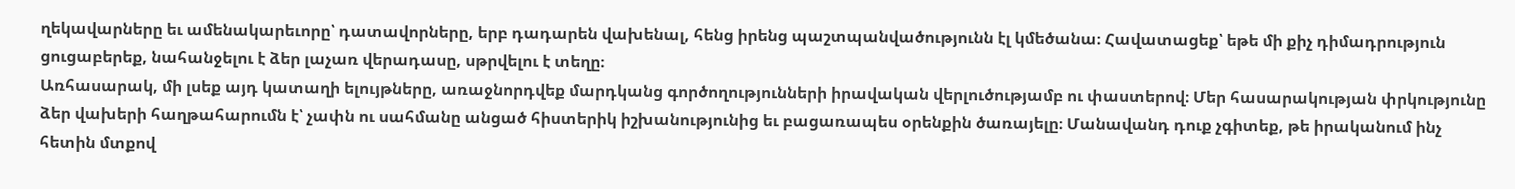ղեկավարները եւ ամենակարեւորը՝ դատավորները, երբ դադարեն վախենալ, հենց իրենց պաշտպանվածությունն էլ կմեծանա։ Հավատացեք՝ եթե մի քիչ դիմադրություն ցուցաբերեք, նահանջելու է ձեր լաչառ վերադասը, սթրվելու է տեղը։
Առհասարակ, մի լսեք այդ կատաղի ելույթները, առաջնորդվեք մարդկանց գործողությունների իրավական վերլուծությամբ ու փաստերով։ Մեր հասարակության փրկությունը ձեր վախերի հաղթահարումն է՝ չափն ու սահմանը անցած հիստերիկ իշխանությունից եւ բացառապես օրենքին ծառայելը։ Մանավանդ դուք չգիտեք, թե իրականում ինչ հետին մտքով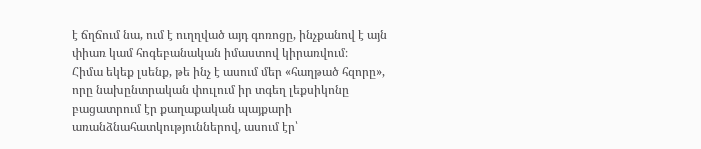է ճղճում նա, ում է ուղղված այդ գոռոցը, ինչքանով է այն փիառ կամ հոգեբանական իմաստով կիրառվում։
Հիմա եկեք լսենք, թե ինչ է ասում մեր «հաղթած հզորը», որը նախընտրական փուլում իր տգեղ լեքսիկոնը բացատրում էր քաղաքական պայքարի առանձնահատկություններով, ասում էր՝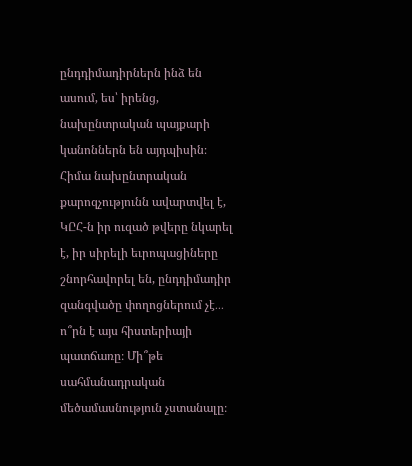ընդդիմադիրներն ինձ են ասում, ես՝ իրենց, նախընտրական պայքարի կանոններն են այդպիսին։ Հիմա նախընտրական քարոզչությունն ավարտվել է, ԿԸՀ-ն իր ուզած թվերը նկարել է, իր սիրելի եւրոպացիները շնորհավորել են, ընդդիմադիր զանգվածը փողոցներում չէ․․․ ո՞րն է այս հիստերիայի պատճառը։ Մի՞թե սահմանադրական մեծամասնություն չստանալը։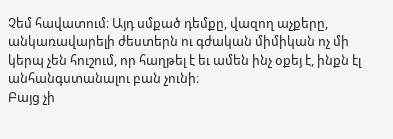Չեմ հավատում։ Այդ սմքած դեմքը, վազող աչքերը, անկառավարելի ժեստերն ու գժական միմիկան ոչ մի կերպ չեն հուշում, որ հաղթել է եւ ամեն ինչ օքեյ է, ինքն էլ անհանգստանալու բան չունի։
Բայց չի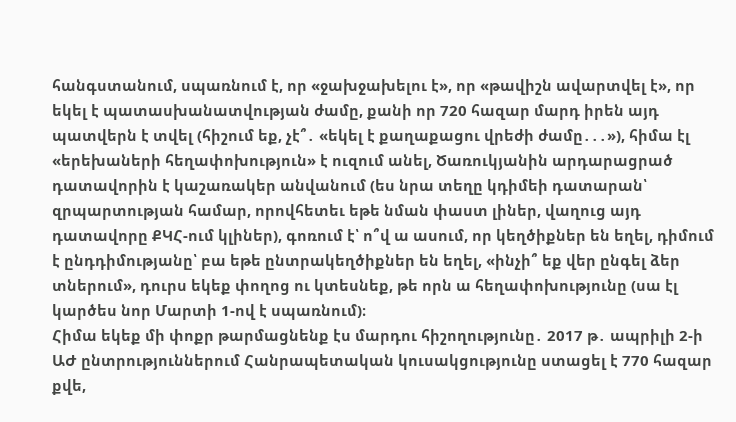հանգստանում, սպառնում է, որ «ջախջախելու է», որ «թավիշն ավարտվել է», որ եկել է պատասխանատվության ժամը, քանի որ 720 հազար մարդ իրեն այդ պատվերն է տվել (հիշում եք, չէ՞․ «եկել է քաղաքացու վրեժի ժամը․․․»), հիմա էլ «երեխաների հեղափոխություն» է ուզում անել, Ծառուկյանին արդարացրած դատավորին է կաշառակեր անվանում (ես նրա տեղը կդիմեի դատարան՝ զրպարտության համար, որովհետեւ եթե նման փաստ լիներ, վաղուց այդ դատավորը ՔԿՀ-ում կլիներ), գոռում է՝ ո՞վ ա ասում, որ կեղծիքներ են եղել, դիմում է ընդդիմությանը՝ բա եթե ընտրակեղծիքներ են եղել, «ինչի՞ եք վեր ընգել ձեր տներում», դուրս եկեք փողոց ու կտեսնեք, թե որն ա հեղափոխությունը (սա էլ կարծես նոր Մարտի 1-ով է սպառնում)։
Հիմա եկեք մի փոքր թարմացնենք էս մարդու հիշողությունը․ 2017 թ․ ապրիլի 2-ի ԱԺ ընտրություններում Հանրապետական կուսակցությունը ստացել է 770 հազար քվե,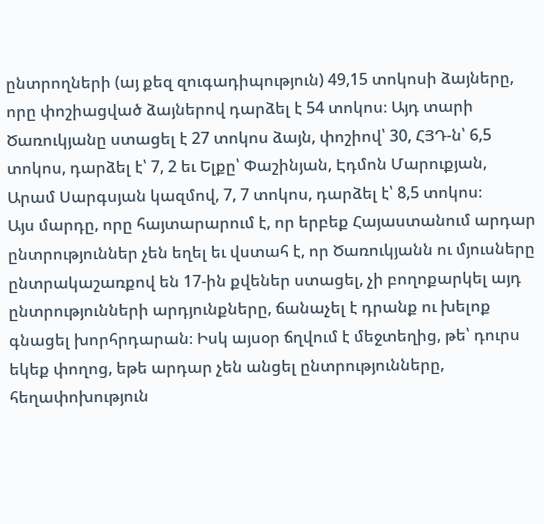ընտրողների (այ քեզ զուգադիպություն) 49,15 տոկոսի ձայները, որը փոշիացված ձայներով դարձել է 54 տոկոս։ Այդ տարի Ծառուկյանը ստացել է 27 տոկոս ձայն, փոշիով՝ 30, ՀՅԴ-ն՝ 6,5 տոկոս, դարձել է՝ 7, 2 եւ Ելքը՝ Փաշինյան, Էդմոն Մարուքյան, Արամ Սարգսյան կազմով, 7, 7 տոկոս, դարձել է՝ 8,5 տոկոս։
Այս մարդը, որը հայտարարում է, որ երբեք Հայաստանում արդար ընտրություններ չեն եղել եւ վստահ է, որ Ծառուկյանն ու մյուսները ընտրակաշառքով են 17-ին քվեներ ստացել, չի բողոքարկել այդ ընտրությունների արդյունքները, ճանաչել է դրանք ու խելոք գնացել խորհրդարան։ Իսկ այսօր ճղվում է մեջտեղից, թե՝ դուրս եկեք փողոց, եթե արդար չեն անցել ընտրությունները, հեղափոխություն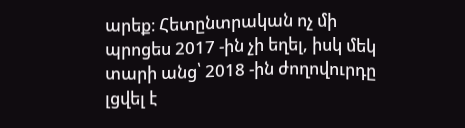արեք։ Հետընտրական ոչ մի պրոցես 2017 -ին չի եղել, իսկ մեկ տարի անց՝ 2018 -ին ժողովուրդը լցվել է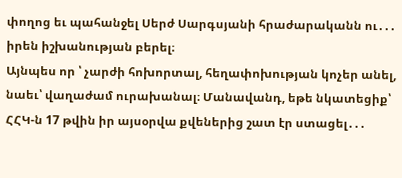փողոց եւ պահանջել Սերժ Սարգսյանի հրաժարականն ու․․․ իրեն իշխանության բերել։
Այնպես որ ՝ չարժի հոխորտալ, հեղափոխության կոչեր անել, նաեւ՝ վաղաժամ ուրախանալ։ Մանավանդ, եթե նկատեցիք՝ ՀՀԿ-ն 17 թվին իր այսօրվա քվեներից շատ էր ստացել․․․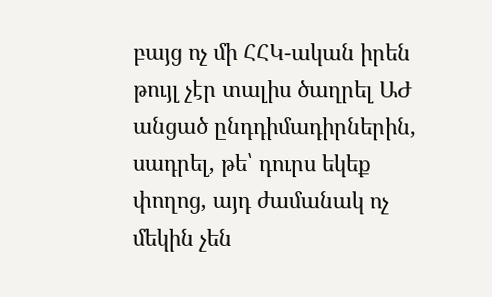բայց ոչ մի ՀՀԿ-ական իրեն թույլ չէր տալիս ծաղրել ԱԺ անցած ընդդիմադիրներին, սադրել, թե՝ դուրս եկեք փողոց, այդ ժամանակ ոչ մեկին չեն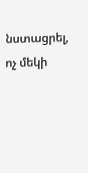նստացրել, ոչ մեկի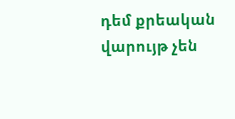դեմ քրեական վարույթ չեն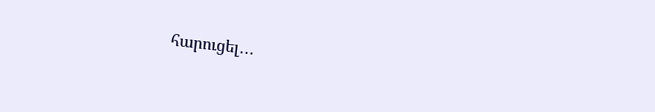հարուցել․․․